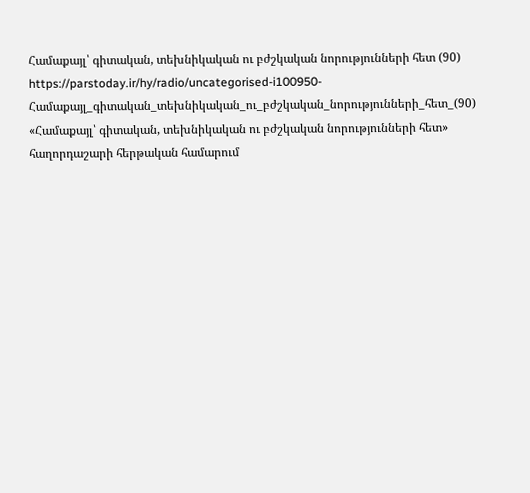Համաքայլ՝ գիտական, տեխնիկական ու բժշկական նորությունների հետ (90)
https://parstoday.ir/hy/radio/uncategorised-i100950-Համաքայլ_գիտական_տեխնիկական_ու_բժշկական_նորությունների_հետ_(90)
«Համաքայլ՝ գիտական, տեխնիկական ու բժշկական նորությունների հետ» հաղորդաշարի հերթական համարում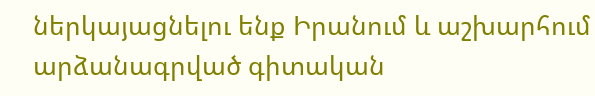ներկայացնելու ենք Իրանում և աշխարհում արձանագրված գիտական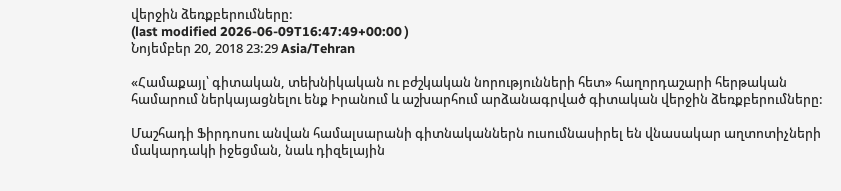վերջին ձեռքբերումները:
(last modified 2026-06-09T16:47:49+00:00 )
Նոյեմբեր 20, 2018 23:29 Asia/Tehran

«Համաքայլ՝ գիտական, տեխնիկական ու բժշկական նորությունների հետ» հաղորդաշարի հերթական համարում ներկայացնելու ենք Իրանում և աշխարհում արձանագրված գիտական վերջին ձեռքբերումները:

Մաշհադի Ֆիրդոսու անվան համալսարանի գիտնականներն ուսումնասիրել են վնասակար աղտոտիչների մակարդակի իջեցման, նաև դիզելային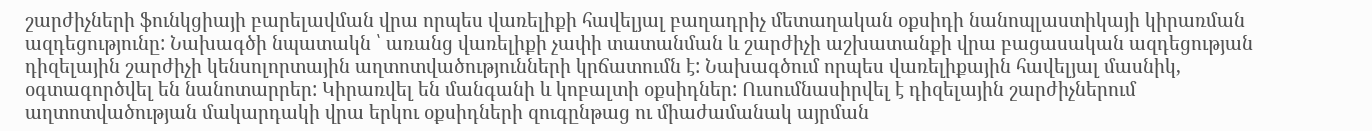շարժիչների ֆունկցիայի բարելավման վրա որպես վառելիքի հավելյալ բաղադրիչ մետաղական օքսիդի նանոպլաստիկայի կիրառման ազդեցությունը: Նախագծի նպատակն ՝ առանց վառելիքի չափի տատանման և շարժիչի աշխատանքի վրա բացասական ազդեցության դիզելային շարժիչի կենսոլորտային աղտոտվածությունների կրճատումն է: Նախագծում որպես վառելիքային հավելյալ մասնիկ, օգտագործվել են նանոտարրեր: Կիրառվել են մանգանի և կոբալտի օքսիդներ: Ուսումնասիրվել է դիզելային շարժիչներում աղտոտվածության մակարդակի վրա երկու օքսիդների զուգընթաց ու միաժամանակ այրման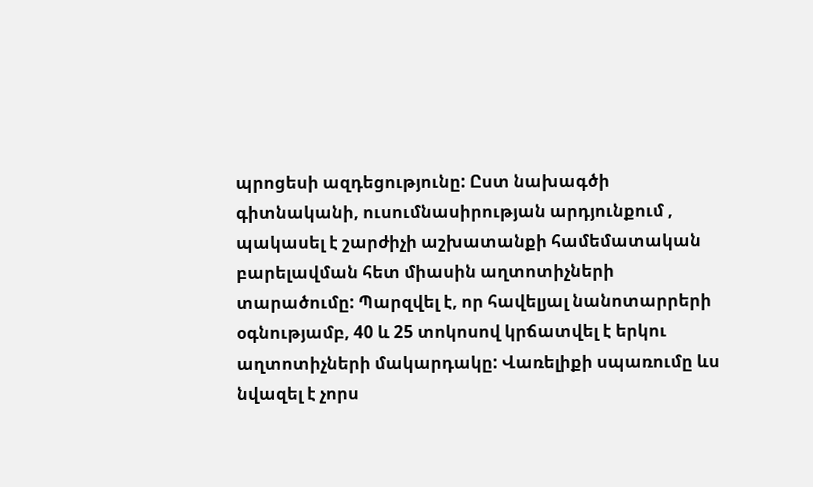պրոցեսի ազդեցությունը: Ըստ նախագծի գիտնականի, ուսումնասիրության արդյունքում , պակասել է շարժիչի աշխատանքի համեմատական բարելավման հետ միասին աղտոտիչների տարածումը: Պարզվել է, որ հավելյալ նանոտարրերի օգնությամբ, 40 և 25 տոկոսով կրճատվել է երկու աղտոտիչների մակարդակը: Վառելիքի սպառումը ևս նվազել է չորս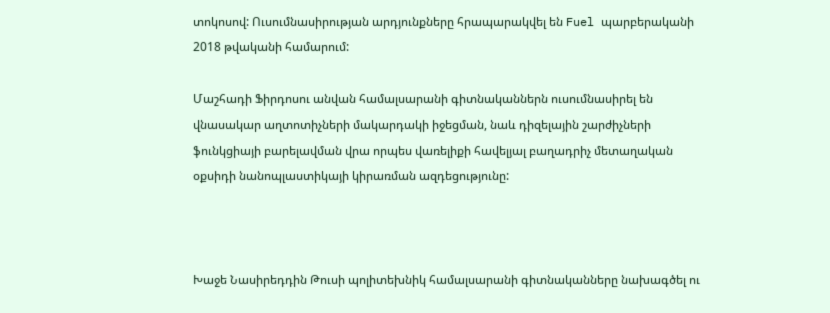տոկոսով: Ուսումնասիրության արդյունքները հրապարակվել են Fuel պարբերականի 2018 թվականի համարում:

Մաշհադի Ֆիրդոսու անվան համալսարանի գիտնականներն ուսումնասիրել են վնասակար աղտոտիչների մակարդակի իջեցման, նաև դիզելային շարժիչների ֆունկցիայի բարելավման վրա որպես վառելիքի հավելյալ բաղադրիչ մետաղական օքսիդի նանոպլաստիկայի կիրառման ազդեցությունը:



Խաջե Նասիրեդդին Թուսի պոլիտեխնիկ համալսարանի գիտնականները նախագծել ու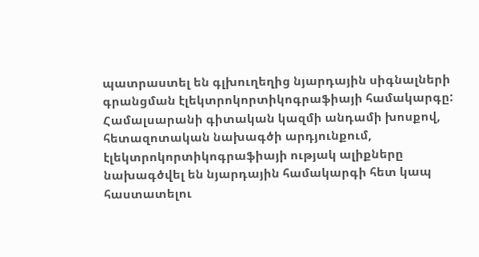պատրաստել են գլխուղեղից նյարդային սիգնալների գրանցման էլեկտրոկորտիկոգրաֆիայի համակարգը: Համալսարանի գիտական կազմի անդամի խոսքով, հետազոտական նախագծի արդյունքում, էլեկտրոկորտիկոգրաֆիայի ությակ ալիքները նախագծվել են նյարդային համակարգի հետ կապ հաստատելու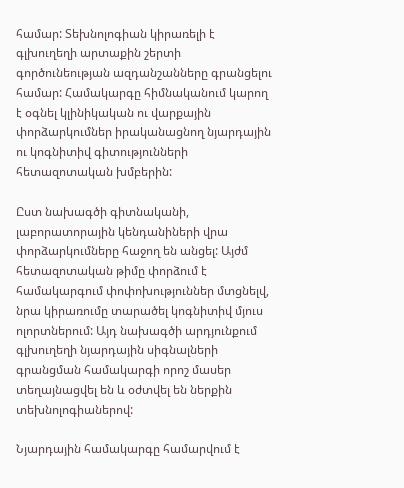համար: Տեխնոլոգիան կիրառելի է գլխուղեղի արտաքին շերտի գործունեության ազդանշանները գրանցելու համար: Համակարգը հիմնականում կարող է օգնել կլինիկական ու վարքային փորձարկումներ իրականացնող նյարդային ու կոգնիտիվ գիտությունների հետազոտական խմբերին:

Ըստ նախագծի գիտնականի, լաբորատորային կենդանիների վրա փորձարկումները հաջող են անցել: Այժմ հետազոտական թիմը փորձում է համակարգում փոփոխություններ մտցնելվ, նրա կիրառումը տարածել կոգնիտիվ մյուս ոլորտներում: Այդ նախագծի արդյունքում գլխուղեղի նյարդային սիգնալների գրանցման համակարգի որոշ մասեր տեղայնացվել են և օժտվել են ներքին տեխնոլոգիաներով:

Նյարդային համակարգը համարվում է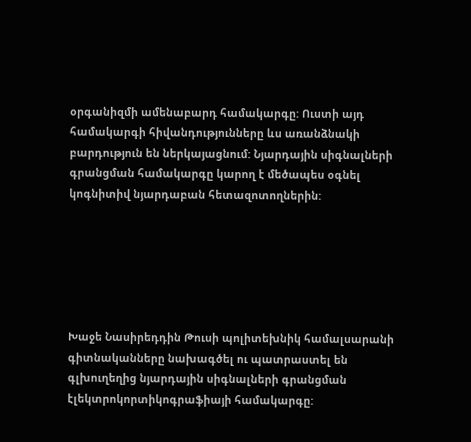օրգանիզմի ամենաբարդ համակարգը: Ուստի այդ համակարգի հիվանդությունները ևս առանձնակի բարդություն են ներկայացնում: Նյարդային սիգնալների գրանցման համակարգը կարող է մեծապես օգնել կոգնիտիվ նյարդաբան հետազոտողներին:






Խաջե Նասիրեդդին Թուսի պոլիտեխնիկ համալսարանի գիտնականները նախագծել ու պատրաստել են գլխուղեղից նյարդային սիգնալների գրանցման էլեկտրոկորտիկոգրաֆիայի համակարգը: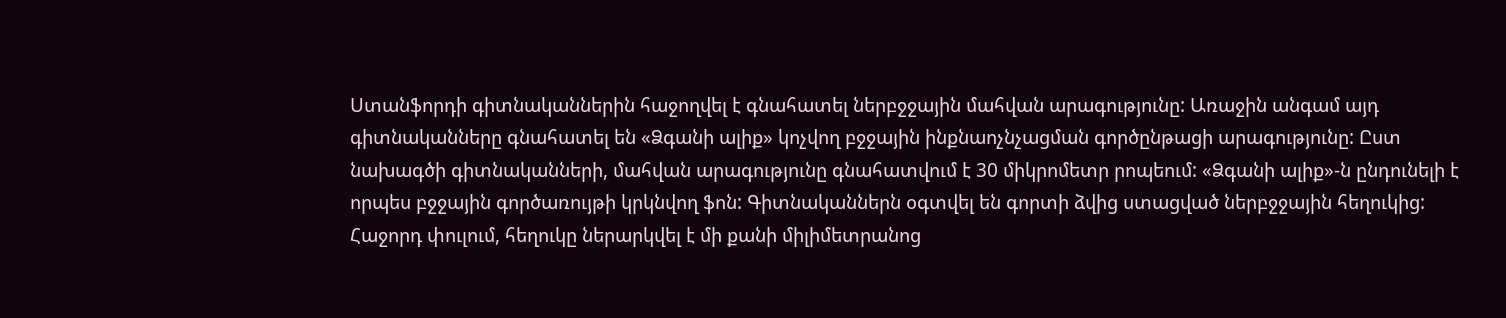Ստանֆորդի գիտնականներին հաջողվել է գնահատել ներբջջային մահվան արագությունը: Առաջին անգամ այդ գիտնականները գնահատել են «Ձգանի ալիք» կոչվող բջջային ինքնաոչնչացման գործընթացի արագությունը: Ըստ նախագծի գիտնականների, մահվան արագությունը գնահատվում է 30 միկրոմետր րոպեում: «Ձգանի ալիք»-ն ընդունելի է որպես բջջային գործառույթի կրկնվող ֆոն: Գիտնականներն օգտվել են գորտի ձվից ստացված ներբջջային հեղուկից: Հաջորդ փուլում, հեղուկը ներարկվել է մի քանի միլիմետրանոց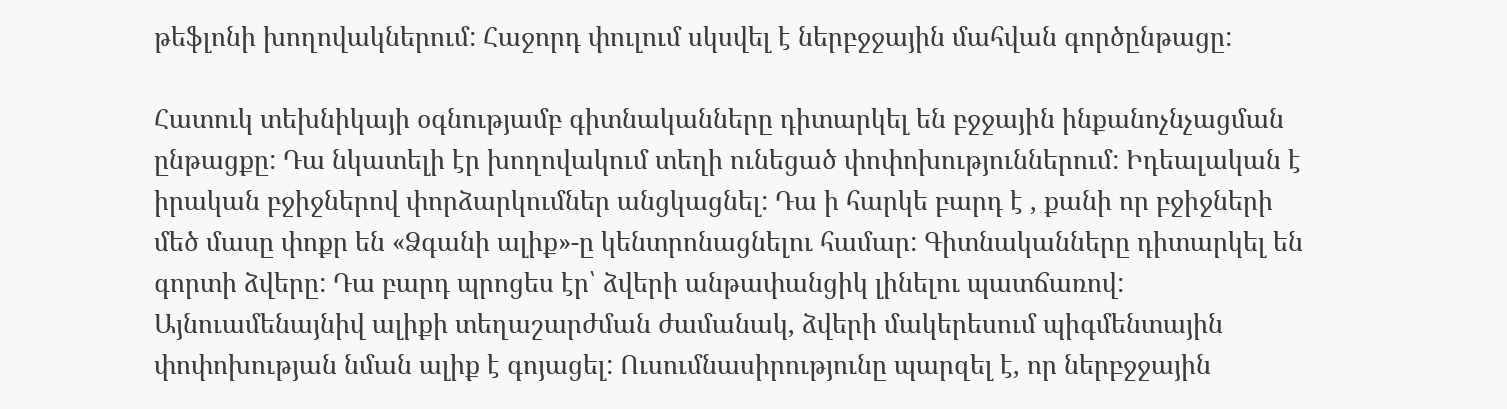թեֆլոնի խողովակներում: Հաջորդ փուլում սկսվել է ներբջջային մահվան գործընթացը:

Հատուկ տեխնիկայի օգնությամբ գիտնականները դիտարկել են բջջային ինքանոչնչացման ընթացքը: Դա նկատելի էր խողովակում տեղի ունեցած փոփոխություններում: Իդեալական է իրական բջիջներով փորձարկումներ անցկացնել: Դա ի հարկե բարդ է , քանի որ բջիջների մեծ մասը փոքր են «Ձգանի ալիք»-ը կենտրոնացնելու համար: Գիտնականները դիտարկել են գորտի ձվերը: Դա բարդ պրոցես էր՝ ձվերի անթափանցիկ լինելու պատճառով: Այնուամենայնիվ ալիքի տեղաշարժման ժամանակ, ձվերի մակերեսում պիգմենտային փոփոխության նման ալիք է գոյացել: Ուսումնասիրությունը պարզել է, որ ներբջջային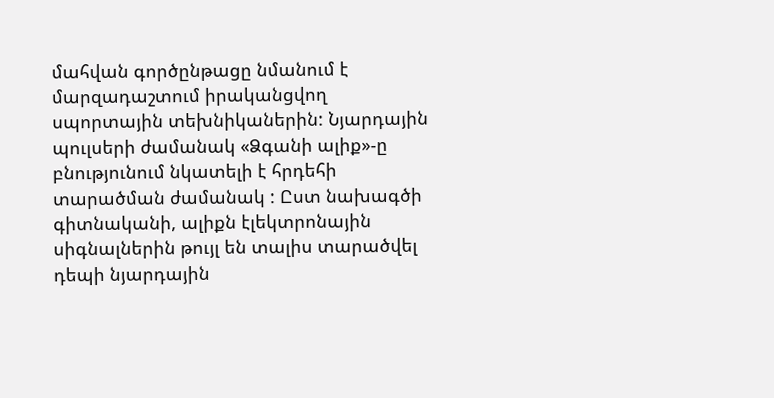մահվան գործընթացը նմանում է մարզադաշտում իրականցվող սպորտային տեխնիկաներին: Նյարդային պուլսերի ժամանակ «Ձգանի ալիք»-ը բնությունում նկատելի է հրդեհի տարածման ժամանակ : Ըստ նախագծի գիտնականի, ալիքն էլեկտրոնային սիգնալներին թույլ են տալիս տարածվել դեպի նյարդային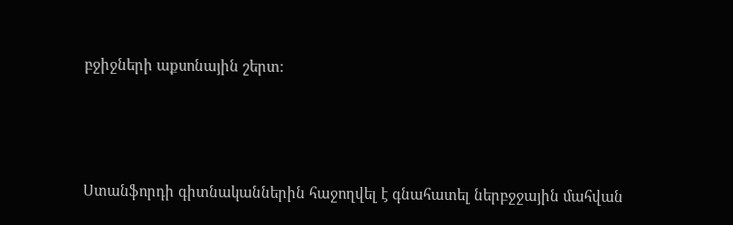բջիջների աքսոնային շերտ:






Ստանֆորդի գիտնականներին հաջողվել է գնահատել ներբջջային մահվան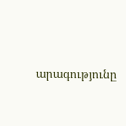արագությունը